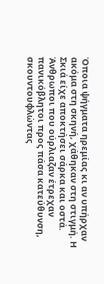Όποια ψήγματα ηρεμίας κι αν υπήρχαν ακόμα στη σκηνή, χάθηκαν στη στιγμή. Η Σκιά είχε αποκτήσει σάρκα και οστά. Άνθρωποι που ούρλιαζαν έτρεχαν πανικόβλητοι προς πάσα κατεύθυνση, σκουντουφλώντας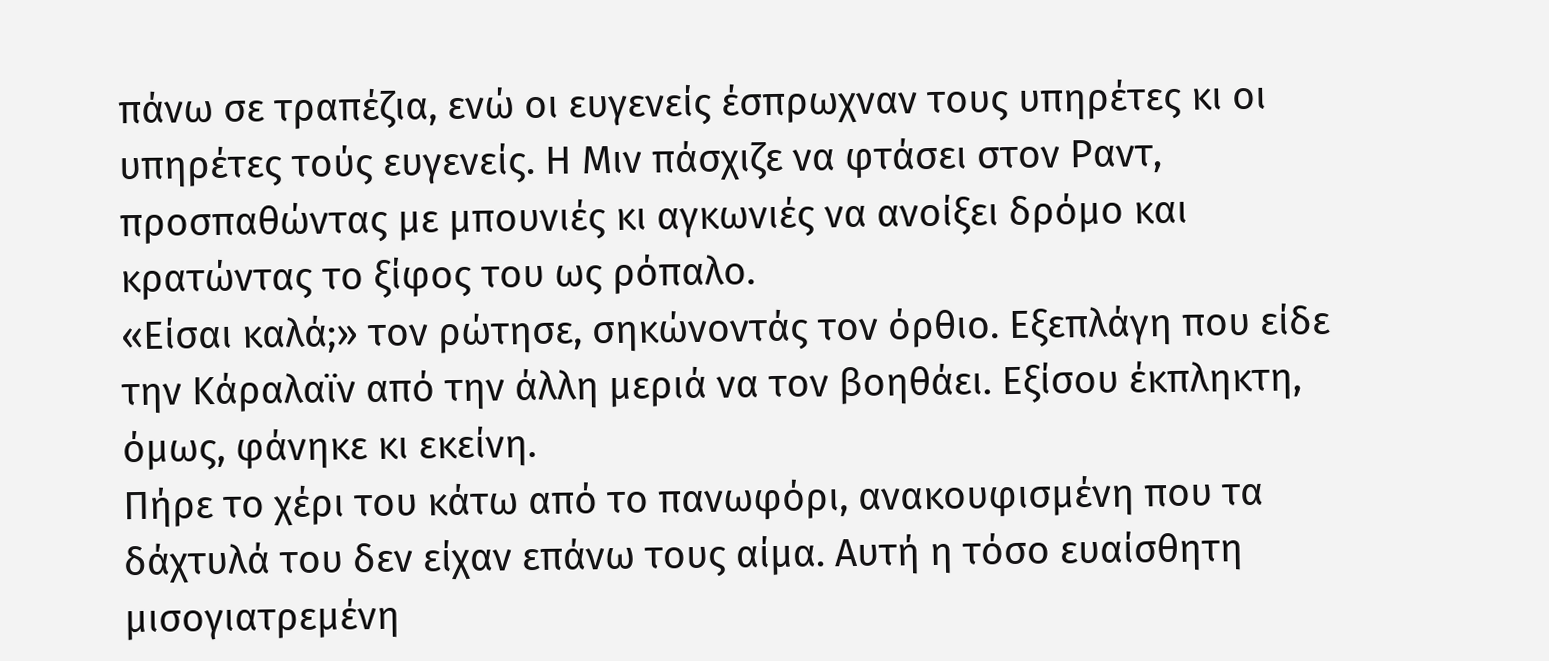πάνω σε τραπέζια, ενώ οι ευγενείς έσπρωχναν τους υπηρέτες κι οι υπηρέτες τούς ευγενείς. Η Μιν πάσχιζε να φτάσει στον Ραντ, προσπαθώντας με μπουνιές κι αγκωνιές να ανοίξει δρόμο και κρατώντας το ξίφος του ως ρόπαλο.
«Είσαι καλά;» τον ρώτησε, σηκώνοντάς τον όρθιο. Εξεπλάγη που είδε την Κάραλαϊν από την άλλη μεριά να τον βοηθάει. Εξίσου έκπληκτη, όμως, φάνηκε κι εκείνη.
Πήρε το χέρι του κάτω από το πανωφόρι, ανακουφισμένη που τα δάχτυλά του δεν είχαν επάνω τους αίμα. Αυτή η τόσο ευαίσθητη μισογιατρεμένη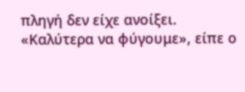πληγή δεν είχε ανοίξει. «Καλύτερα να φύγουμε», είπε ο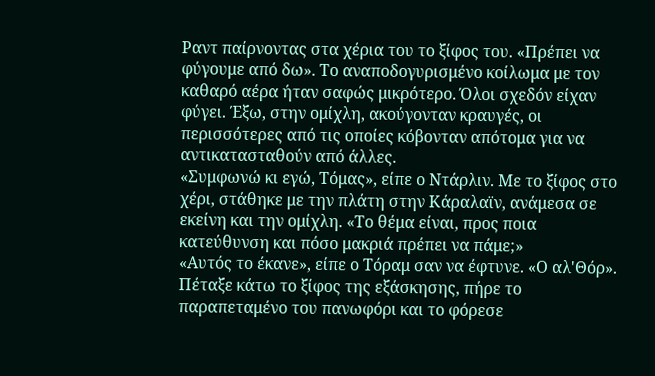Ραντ παίρνοντας στα χέρια του το ξίφος του. «Πρέπει να φύγουμε από δω». Το αναποδογυρισμένο κοίλωμα με τον καθαρό αέρα ήταν σαφώς μικρότερο. Όλοι σχεδόν είχαν φύγει. Έξω, στην ομίχλη, ακούγονταν κραυγές, οι περισσότερες από τις οποίες κόβονταν απότομα για να αντικατασταθούν από άλλες.
«Συμφωνώ κι εγώ, Τόμας», είπε ο Ντάρλιν. Με το ξίφος στο χέρι, στάθηκε με την πλάτη στην Κάραλαϊν, ανάμεσα σε εκείνη και την ομίχλη. «Το θέμα είναι, προς ποια κατεύθυνση και πόσο μακριά πρέπει να πάμε;»
«Αυτός το έκανε», είπε ο Τόραμ σαν να έφτυνε. «Ο αλ'Θόρ». Πέταξε κάτω το ξίφος της εξάσκησης, πήρε το παραπεταμένο του πανωφόρι και το φόρεσε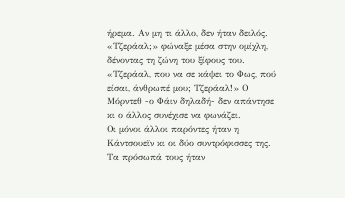ήρεμα. Αν μη τι άλλο, δεν ήταν δειλός. «Τζεράαλ;» φώναξε μέσα στην ομίχλη, δένοντας τη ζώνη του ξίφους του. «Τζεράαλ, που να σε κάψει το Φως, πού είσαι, άνθρωπέ μου; Τζεράαλ!» Ο Μόρντεθ -ο Φάιν δηλαδή- δεν απάντησε κι ο άλλος συνέχισε να φωνάζει.
Οι μόνοι άλλοι παρόντες ήταν η Κάντσουεϊν κι οι δύο συντρόφισσες της. Τα πρόσωπά τους ήταν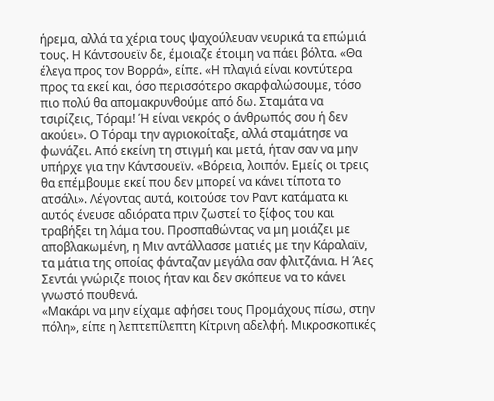ήρεμα, αλλά τα χέρια τους ψαχούλευαν νευρικά τα επώμιά τους. Η Κάντσουεϊν δε, έμοιαζε έτοιμη να πάει βόλτα. «Θα έλεγα προς τον Βορρά», είπε. «Η πλαγιά είναι κοντύτερα προς τα εκεί και, όσο περισσότερο σκαρφαλώσουμε, τόσο πιο πολύ θα απομακρυνθούμε από δω. Σταμάτα να τσιρίζεις, Τόραμ! Ή είναι νεκρός ο άνθρωπός σου ή δεν ακούει». Ο Τόραμ την αγριοκοίταξε, αλλά σταμάτησε να φωνάζει. Από εκείνη τη στιγμή και μετά, ήταν σαν να μην υπήρχε για την Κάντσουεϊν. «Βόρεια, λοιπόν. Εμείς οι τρεις θα επέμβουμε εκεί που δεν μπορεί να κάνει τίποτα το ατσάλι». Λέγοντας αυτά, κοιτούσε τον Ραντ κατάματα κι αυτός ένευσε αδιόρατα πριν ζωστεί το ξίφος του και τραβήξει τη λάμα του. Προσπαθώντας να μη μοιάζει με αποβλακωμένη, η Μιν αντάλλασσε ματιές με την Κάραλαϊν, τα μάτια της οποίας φάνταζαν μεγάλα σαν φλιτζάνια. Η Άες Σεντάι γνώριζε ποιος ήταν και δεν σκόπευε να το κάνει γνωστό πουθενά.
«Μακάρι να μην είχαμε αφήσει τους Προμάχους πίσω, στην πόλη», είπε η λεπτεπίλεπτη Κίτρινη αδελφή. Μικροσκοπικές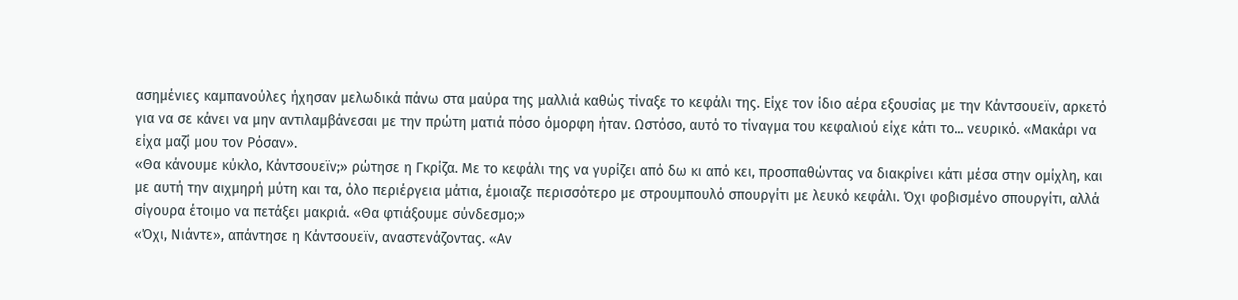ασημένιες καμπανούλες ήχησαν μελωδικά πάνω στα μαύρα της μαλλιά καθώς τίναξε το κεφάλι της. Είχε τον ίδιο αέρα εξουσίας με την Κάντσουεϊν, αρκετό για να σε κάνει να μην αντιλαμβάνεσαι με την πρώτη ματιά πόσο όμορφη ήταν. Ωστόσο, αυτό το τίναγμα του κεφαλιού είχε κάτι το... νευρικό. «Μακάρι να είχα μαζί μου τον Ρόσαν».
«Θα κάνουμε κύκλο, Κάντσουεϊν;» ρώτησε η Γκρίζα. Με το κεφάλι της να γυρίζει από δω κι από κει, προσπαθώντας να διακρίνει κάτι μέσα στην ομίχλη, και με αυτή την αιχμηρή μύτη και τα, όλο περιέργεια μάτια, έμοιαζε περισσότερο με στρουμπουλό σπουργίτι με λευκό κεφάλι. Όχι φοβισμένο σπουργίτι, αλλά σίγουρα έτοιμο να πετάξει μακριά. «Θα φτιάξουμε σύνδεσμο;»
«Όχι, Νιάντε», απάντησε η Κάντσουεϊν, αναστενάζοντας. «Αν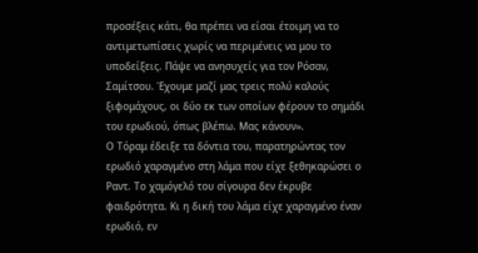προσέξεις κάτι, θα πρέπει να είσαι έτοιμη να το αντιμετωπίσεις χωρίς να περιμένεις να μου το υποδείξεις. Πάψε να ανησυχείς για τον Ρόσαν, Σαμίτσου. Έχουμε μαζί μας τρεις πολύ καλούς ξιφομάχους, οι δύο εκ των οποίων φέρουν το σημάδι του ερωδιού, όπως βλέπω. Μας κάνουν».
Ο Τόραμ έδειξε τα δόντια του, παρατηρώντας τον ερωδιό χαραγμένο στη λάμα που είχε ξεθηκαρώσει ο Ραντ. Το χαμόγελό του σίγουρα δεν έκρυβε φαιδρότητα. Κι η δική του λάμα είχε χαραγμένο έναν ερωδιό, εν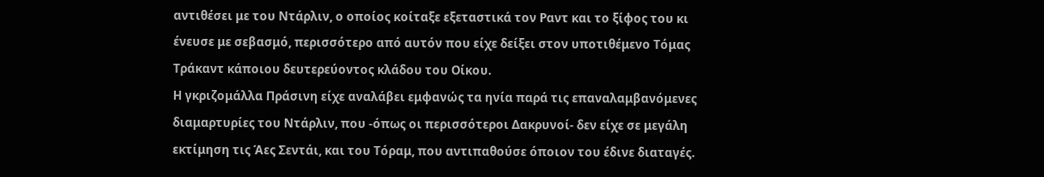αντιθέσει με του Ντάρλιν, ο οποίος κοίταξε εξεταστικά τον Ραντ και το ξίφος του κι ένευσε με σεβασμό, περισσότερο από αυτόν που είχε δείξει στον υποτιθέμενο Τόμας Τράκαντ κάποιου δευτερεύοντος κλάδου του Οίκου.
Η γκριζομάλλα Πράσινη είχε αναλάβει εμφανώς τα ηνία παρά τις επαναλαμβανόμενες διαμαρτυρίες του Ντάρλιν, που -όπως οι περισσότεροι Δακρυνοί- δεν είχε σε μεγάλη εκτίμηση τις Άες Σεντάι, και του Τόραμ, που αντιπαθούσε όποιον του έδινε διαταγές.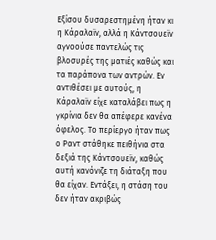Εξίσου δυσαρεστημένη ήταν κι η Κάραλαϊν, αλλά η Κάντσουεϊν αγνοούσε παντελώς τις βλοσυρές της ματιές καθώς και τα παράπονα των αντρών. Εν αντιθέσει με αυτούς, η Κάραλαϊν είχε καταλάβει πως η γκρίνια δεν θα απέφερε κανένα όφελος. Το περίεργο ήταν πως ο Ραντ στάθηκε πειθήνια στα δεξιά της Κάντσουεϊν, καθώς αυτή κανόνιζε τη διάταξη που θα είχαν. Εντάξει, η στάση του δεν ήταν ακριβώς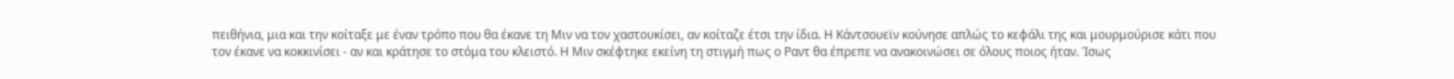πειθήνια, μια και την κοίταξε με έναν τρόπο που θα έκανε τη Μιν να τον χαστουκίσει, αν κοίταζε έτσι την ίδια. Η Κάντσουεϊν κούνησε απλώς το κεφάλι της και μουρμούρισε κάτι που τον έκανε να κοκκινίσει - αν και κράτησε το στόμα του κλειστό. Η Μιν σκέφτηκε εκείνη τη στιγμή πως ο Ραντ θα έπρεπε να ανακοινώσει σε όλους ποιος ήταν. Ίσως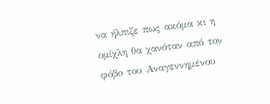να ήλπιζε πως ακόμα κι η ομίχλη θα χανόταν από τον φόβο του Αναγεννημένου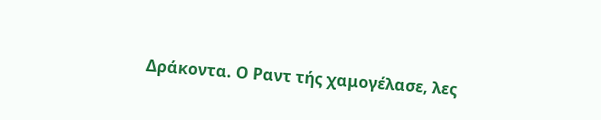Δράκοντα. Ο Ραντ τής χαμογέλασε, λες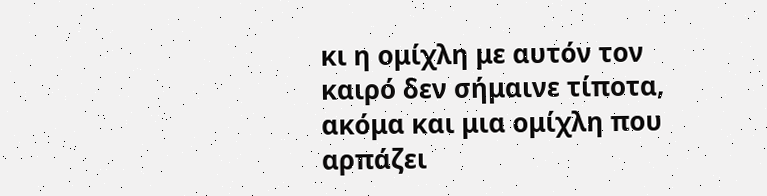κι η ομίχλη με αυτόν τον καιρό δεν σήμαινε τίποτα, ακόμα και μια ομίχλη που αρπάζει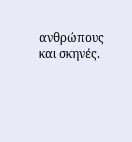ανθρώπους και σκηνές.